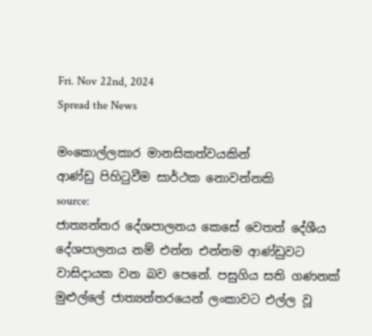Fri. Nov 22nd, 2024
Spread the News

මංකොල්ලකාර මානසිකත්වයකින්
ආණ්‌ඩු පිහිටුවීම සාර්ථක නොවන්නකි
source:
ජාත්‍යන්තර දේශපාලනය කෙසේ වෙතත් දේශීය දේශපාලනය නම් එන්න එන්නම ආණ්‌ඩුවට වාසිදායක වන බව පෙනේ. පසුගිය සති ගණනක්‌ මුළුල්ලේ ජාත්‍යන්තරයෙන් ලංකාවට එල්ල වූ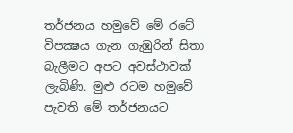තර්ජනය හමුවේ මේ රටේ විපක්‍ෂය ගැන ගැඹුරින් සිතා බැලීමට අපට අවස්‌ථාවක්‌ ලැබිණි. මුළු රටම හමුවේ පැවති මේ තර්ජනයට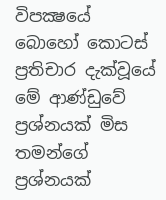විපක්‍ෂයේ බොහෝ කොටස්‌ ප්‍රතිචාර දැක්‌වූයේ මේ ආණ්‌ඩුවේ ප්‍රශ්නයක්‌ මිස තමන්ගේ ප්‍රශ්නයක්‌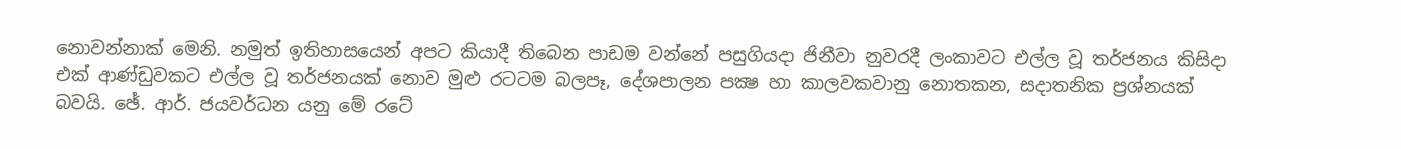නොවන්නාක්‌ මෙනි. නමුත් ඉතිහාසයෙන් අපට කියාදී තිබෙන පාඩම වන්නේ පසුගියදා ජිනීවා නුවරදී ලංකාවට එල්ල වූ තර්ජනය කිසිදා එක්‌ ආණ්‌ඩුවකට එල්ල වූ තර්ජනයක්‌ නොව මුළු රටටම බලපෑ, දේශපාලන පක්‍ෂ හා කාලවකවානු නොතකන, සදාතනික ප්‍රශ්නයක්‌ බවයි. ඡේ. ආර්. ජයවර්ධන යනු මේ රටේ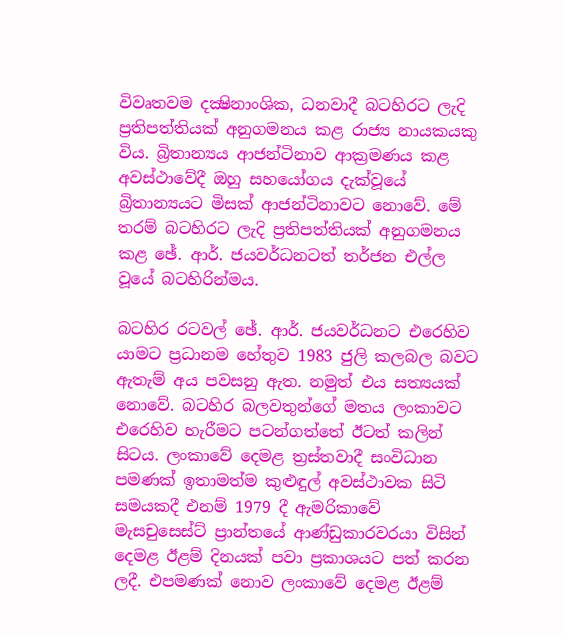විවෘතවම දක්‍ෂිනාංශික, ධනවාදී බටහිරට ලැදි ප්‍රතිපත්තියක්‌ අනුගමනය කළ රාජ්‍ය නායකයකු විය. බ්‍රිතාන්‍යය ආජන්ටිනාව ආක්‍රමණය කළ අවස්‌ථාවේදී ඔහු සහයෝගය දැක්‌වූයේ බ්‍රිතාන්‍යයට මිසක්‌ ආජන්ටිනාවට නොවේ. මේ තරම් බටහිරට ලැදි ප්‍රතිපත්තියක්‌ අනුගමනය කළ ඡේ. ආර්. ජයවර්ධනටත් තර්ජන එල්ල වූයේ බටහිරින්මය.

බටහිර රටවල් ඡේ. ආර්. ජයවර්ධනට එරෙහිව යාමට ප්‍රධානම හේතුව 1983 ජුලි කලබල බවට ඇතැම් අය පවසනු ඇත. නමුත් එය සත්‍යයක්‌ නොවේ. බටහිර බලවතුන්ගේ මතය ලංකාවට එරෙහිව හැරීමට පටන්ගත්තේ ඊටත් කලින් සිටය. ලංකාවේ දෙමළ ත්‍රස්‌තවාදී සංවිධාන පමණක්‌ ඉතාමත්ම කුළුඳුල් අවස්‌ථාවක සිටි සමයකදී එනම් 1979 දී ඇමරිකාවේ මැසචුසෙස්‌ට්‌ ප්‍රාන්තයේ ආණ්‌ඩුකාරවරයා විසින් දෙමළ ඊළම් දිනයක්‌ පවා ප්‍රකාශයට පත් කරන ලදී. එපමණක්‌ නොව ලංකාවේ දෙමළ ඊළම්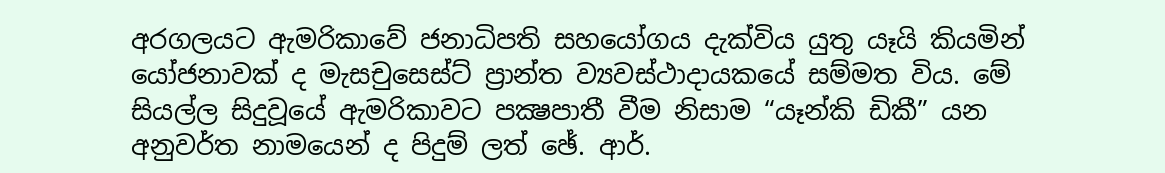අරගලයට ඇමරිකාවේ ජනාධිපති සහයෝගය දැක්‌විය යුතු යෑයි කියමින් යෝජනාවක්‌ ද මැසචුසෙස්‌ට්‌ ප්‍රාන්ත ව්‍යවස්‌ථාදායකයේ සම්මත විය. මේ සියල්ල සිදුවූයේ ඇමරිකාවට පක්‍ෂපාතී වීම නිසාම “යෑන්කි ඩිකී” යන අනුවර්ත නාමයෙන් ද පිදුම් ලත් ඡේ. ආර්.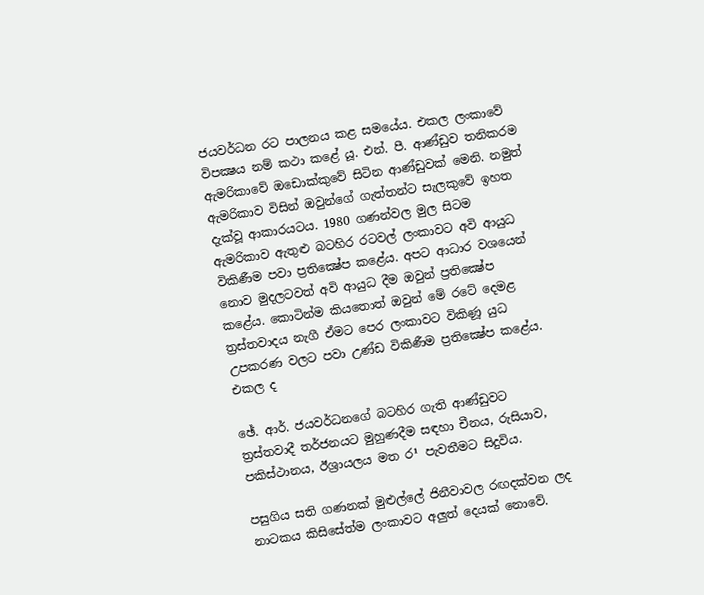ජයවර්ධන රට පාලනය කළ සමයේය. එකල ලංකාවේ විපක්‍ෂය නම් කථා කළේ යූ. එන්. පී. ආණ්‌ඩුව තනිකරම ඇමරිකාවේ ඔඩොක්‌කුවේ සිටින ආණ්‌ඩුවක්‌ මෙනි. නමුත් ඇමරිකාව විසින් ඔවුන්ගේ ගැත්තන්ට සැලකුවේ ඉහත දැක්‌වූ ආකාරයටය. 1980 ගණන්වල මුල සිටම ඇමරිකාව ඇතුළු බටහිර රටවල් ලංකාවට අවි ආයුධ විකිණීම පවා ප්‍රතික්‍ෂේප කළේය. අපට ආධාර වශයෙන් නොව මුදලටවත් අවි ආයුධ දීම ඔවුන් ප්‍රතික්‍ෂේප කළේය. කොටින්ම කියතොත් ඔවුන් මේ රටේ දෙමළ ත්‍රස්‌තවාදය නැගී ඒමට පෙර ලංකාවට විකිණූ යුධ උපකරණ වලට පවා උණ්‌ඩ විකිණීම ප්‍රතික්‍ෂේප කළේය. එකල ද

ඡේ. ආර්. ජයවර්ධනගේ බටහිර ගැති ආණ්‌ඩුවට ත්‍රස්‌තවාදී තර්ජනයට මුහුණදීම සඳහා චීනය, රුසියාව, පකිස්‌ථානය, ඊශ්‍රායලය මත ර¹ පැවතීමට සිදුවිය.

පසුගිය සති ගණනක්‌ මුළුල්ලේ ජිනීවාවල රඟදක්‌වන ලද නාටකය කිසිසේත්ම ලංකාවට අලුත් දෙයක්‌ නොවේ.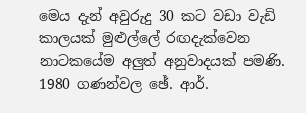මෙය දැන් අවුරුදු 30 කට වඩා වැඩි කාලයක්‌ මුළුල්ලේ රඟදැක්‌වෙන නාටකයේම අලුත් අනුවාදයක්‌ පමණි. 1980 ගණන්වල ඡේ. ආර්.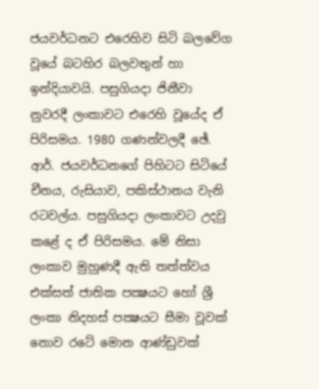ජයවර්ධනට එරෙහිව සිටි බලවේග වූයේ බටහිර බලවතුන් හා ඉන්දියාවයි. පසුගියදා ජිනීවා නුවරදී ලංකාවට එරෙහි වූයේද ඒ පිරිසමය. 1980 ගණන්වලදී ඡේ. ආර්. ජයවර්ධනගේ පිහිටට සිටියේ චීනය, රුසියාව, පකිස්‌ථානය වැනි රටවල්ය. පසුගියදා ලංකාවට උදවු කළේ ද ඒ පිරිසමය. මේ නිසා ලංකාව මුහුණදී ඇති තත්ත්වය එක්‌සත් ජාතික පක්‍ෂයට හෝ ශ්‍රී ලංකා නිදහස්‌ පක්‍ෂයට සීමා වූවක්‌ නොව රටේ මොන ආණ්‌ඩුවක්‌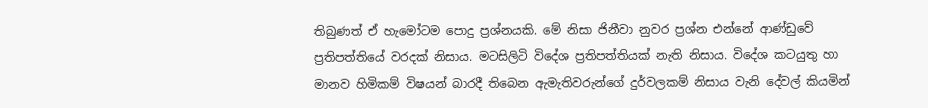තිබුණත් ඒ හැමෝටම පොදු ප්‍රශ්නයකි. මේ නිසා ජිනීවා නුවර ප්‍රශ්න එන්නේ ආණ්‌ඩුවේ ප්‍රතිපත්තියේ වරදක්‌ නිසාය. මටසිලිටි විදේශ ප්‍රතිපත්තියක්‌ නැති නිසාය. විදේශ කටයුතු හා මානව හිමිකම් විෂයන් බාරදී තිබෙන ඇමැතිවරුන්ගේ දුර්වලකම් නිසාය වැනි දේවල් කියමින්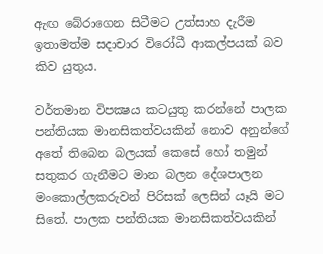ඇඟ බේරාගෙන සිටීමට උත්සාහ දැරීම ඉතාමත්ම සදාචාර විරෝධී ආකල්පයක්‌ බව කිව යුතුය.

වර්තමාන විපක්‍ෂය කටයුතු කරන්නේ පාලක පන්තියක මානසිකත්වයකින් නොව අනුන්ගේ අතේ තිබෙන බලයක්‌ කෙසේ හෝ තමුන් සතුකර ගැනීමට මාන බලන දේශපාලන මංකොල්ලකරුවන් පිරිසක්‌ ලෙසින් යෑයි මට සිතේ. පාලක පන්තියක මානසිකත්වයකින්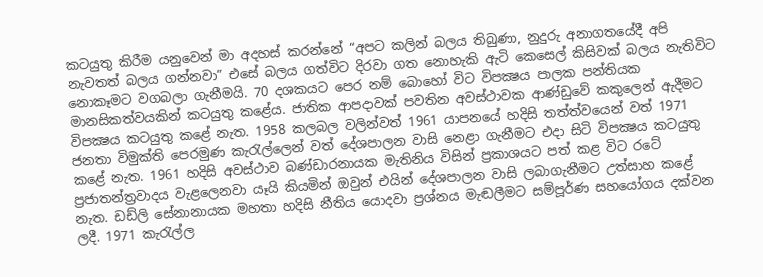කටයුතු කිරීම යනුවෙන් මා අදහස්‌ කරන්නේ “අපට කලින් බලය තිබුණා, නුදුරු අනාගතයේදී අපි නැවතත් බලය ගන්නවා” එසේ බලය ගත්විට දිරවා ගත නොහැකි ඇටි කෙසෙල් කිසිවක්‌ බලය නැතිවිට නොකෑමට වගබලා ගැනීමයි. 70 දශකයට පෙර නම් බොහෝ විට විපක්‍ෂය පාලක පන්තියක මානසිකත්වයකින් කටයුතු කළේය. ජාතික ආපදාවක්‌ පවතින අවස්‌ථාවක ආණ්‌ඩුවේ කකුලෙන් ඇදීමට විපක්‍ෂය කටයුතු කළේ නැත. 1958 කලබල වලින්වත් 1961 යාපනයේ හදිසි තත්ත්වයෙන් වත් 1971 ජනතා විමුක්‌ති පෙරමුණ කැරැල්ලෙන් වත් දේශපාලන වාසි නෙළා ගැනීමට එදා සිටි විපක්‍ෂය කටයුතු කළේ නැත. 1961 හදිසි අවස්‌ථාව බණ්‌ඩාරනායක මැතිනිය විසින් ප්‍රකාශයට පත් කළ විට රටේ ප්‍රජාතන්ත්‍රවාදය වැළලෙනවා යෑයි කියමින් ඔවුන් එයින් දේශපාලන වාසි ලබාගැනීමට උත්සාහ කළේ නැත. ඩඩ්ලි සේනානායක මහතා හදිසි නීතිය යොදවා ප්‍රශ්නය මැඬලීමට සම්පූර්ණ සහයෝගය දක්‌වන ලදී. 1971 කැරැල්ල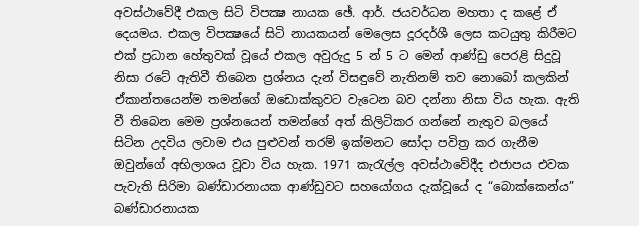අවස්‌ථාවේදී එකල සිටි විපක්‍ෂ නායක ඡේ. ආර්. ජයවර්ධන මහතා ද කළේ ඒ දෙයමය. එකල විපක්‍ෂයේ සිටි නායකයන් මෙලෙස දූරදර්ශී ලෙස කටයුතු කිරීමට එක්‌ ප්‍රධාන හේතුවක්‌ වූයේ එකල අවුරුදු 5 න් 5 ට මෙන් ආණ්‌ඩු පෙරළි සිදුවූ නිසා රටේ ඇතිවී තිබෙන ප්‍රශ්නය දැන් විසඳුවේ නැතිනම් තව නොබෝ කලකින් ඒකාන්තයෙන්ම තමන්ගේ ඔඩොක්‌කුවට වැටෙන බව දන්නා නිසා විය හැක. ඇති වී තිබෙන මෙම ප්‍රශ්නයෙන් තමන්ගේ අත් කිලිටිකර ගන්නේ නැතුව බලයේ සිටින උදවිය ලවාම එය පුළුවන් තරම් ඉක්‌මනට සෝදා පවිත්‍ර කර ගැනීම ඔවුන්ගේ අභිලාශය වූවා විය හැක. 1971 කැරැල්ල අවස්‌ථාවේදීද එජාපය එවක පැවැති සිරිමා බණ්‌ඩාරනායක ආණ්‌ඩුවට සහයෝගය දැක්‌වූයේ ද “බොක්‌කෙන්ය” බණ්‌ඩාරනායක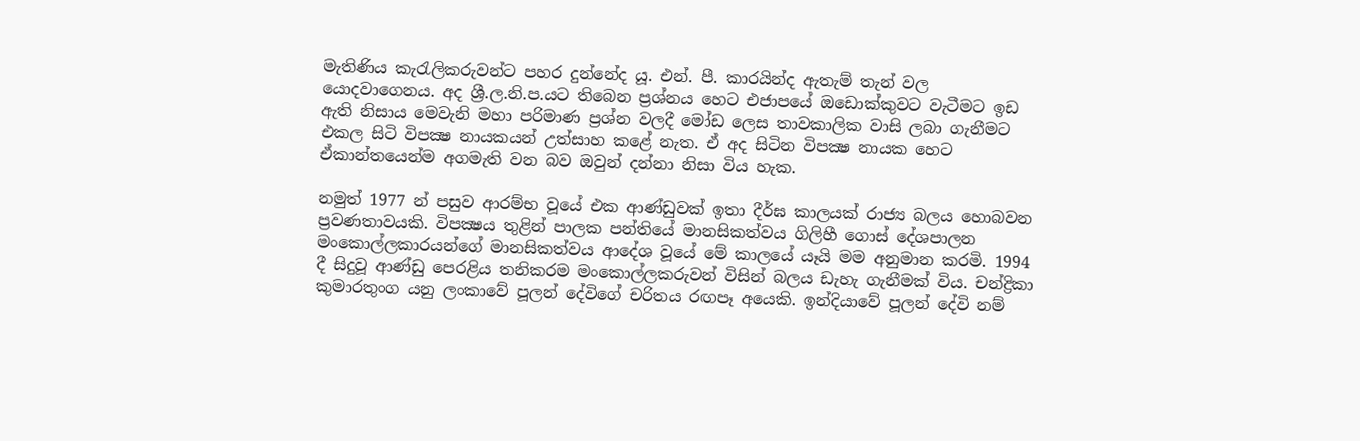මැතිණිය කැරැලිකරුවන්ට පහර දුන්නේද යූ. එන්. පී. කාරයින්ද ඇතැම් තැන් වල යොදවාගෙනය. අද ශ්‍රී.ල.නි.ප.යට තිබෙන ප්‍රශ්නය හෙට එජාපයේ ඔඩොක්‌කුවට වැටීමට ඉඩ ඇති නිසාය මෙවැනි මහා පරිමාණ ප්‍රශ්න වලදී මෝඩ ලෙස තාවකාලික වාසි ලබා ගැනීමට එකල සිටි විපක්‍ෂ නායකයන් උත්සාහ කළේ නැත. ඒ අද සිටින විපක්‍ෂ නායක හෙට ඒකාන්තයෙන්ම අගමැති වන බව ඔවුන් දන්නා නිසා විය හැක.

නමුත් 1977 න් පසුව ආරම්භ වූයේ එක ආණ්‌ඩුවක්‌ ඉතා දීර්ඝ කාලයක්‌ රාජ්‍ය බලය හොබවන ප්‍රවණතාවයකි. විපක්‍ෂය තුළින් පාලක පන්තියේ මානසිකත්වය ගිලිහී ගොස්‌ දේශපාලන මංකොල්ලකාරයන්ගේ මානසිකත්වය ආදේශ වූයේ මේ කාලයේ යෑයි මම අනුමාන කරමි. 1994 දී සිදුවූ ආණ්‌ඩු පෙරළිය තනිකරම මංකොල්ලකරුවන් විසින් බලය ඩැහැ ගැනීමක්‌ විය. චන්ද්‍රිකා කුමාරතුංග යනු ලංකාවේ පූලන් දේවිගේ චරිතය රඟපෑ අයෙකි. ඉන්දියාවේ පූලන් දේවි නම්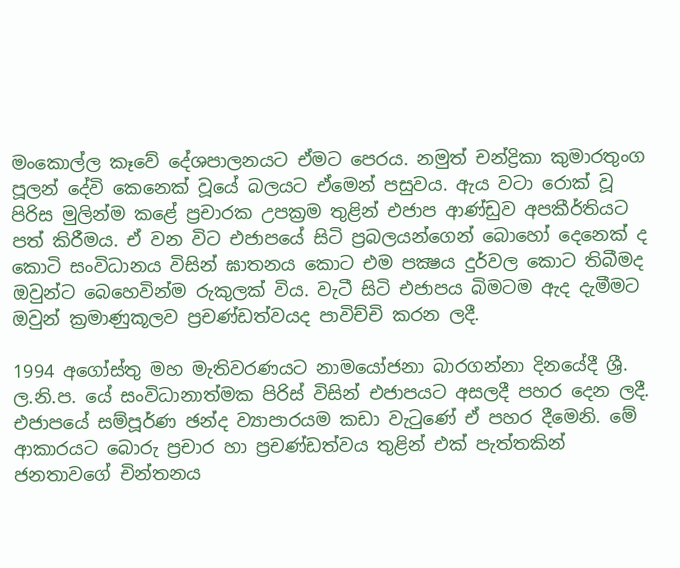මංකොල්ල කෑවේ දේශපාලනයට ඒමට පෙරය. නමුත් චන්ද්‍රිකා කුමාරතුංග පූලන් දේවි කෙනෙක්‌ වූයේ බලයට ඒමෙන් පසුවය. ඇය වටා රොක්‌ වූ පිරිස මුලින්ම කළේ ප්‍රචාරක උපක්‍රම තුළින් එජාප ආණ්‌ඩුව අපකීර්තියට පත් කිරීමය. ඒ වන විට එජාපයේ සිටි ප්‍රබලයන්ගෙන් බොහෝ දෙනෙක්‌ ද කොටි සංවිධානය විසින් ඝාතනය කොට එම පක්‍ෂය දුර්වල කොට තිබීමද ඔවුන්ට බෙහෙවින්ම රුකුලක්‌ විය. වැටී සිටි එජාපය බිමටම ඇද දැමීමට ඔවුන් ක්‍රමාණුකූලව ප්‍රචණ්‌ඩත්වයද පාවිච්චි කරන ලදී.

1994 අගෝස්‌තු මහ මැතිවරණයට නාමයෝජනා බාරගන්නා දිනයේදී ශ්‍රී. ල.නි.ප. යේ සංවිධානාත්මක පිරිස්‌ විසින් එජාපයට අසලදී පහර දෙන ලදී. එජාපයේ සම්පූර්ණ ඡන්ද ව්‍යාපාරයම කඩා වැටුණේ ඒ පහර දීමෙනි. මේ ආකාරයට බොරු ප්‍රචාර හා ප්‍රචණ්‌ඩත්වය තුළින් එක්‌ පැත්තකින් ජනතාවගේ චින්තනය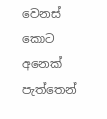වෙනස්‌ කොට අනෙක්‌ පැත්තෙන්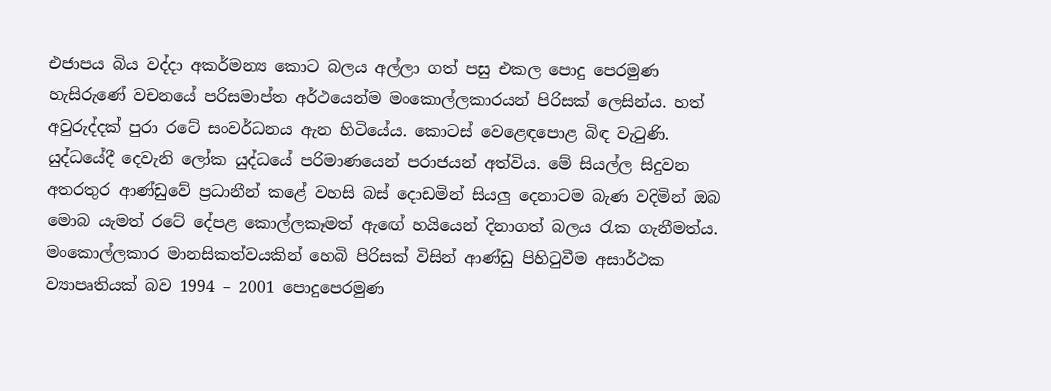එජාපය බිය වද්දා අකර්මන්‍ය කොට බලය අල්ලා ගත් පසු එකල පොදු පෙරමුණ හැසිරුණේ වචනයේ පරිසමාප්ත අර්ථයෙන්ම මංකොල්ලකාරයන් පිරිසක්‌ ලෙසින්ය. හත් අවුරුද්දක්‌ පුරා රටේ සංවර්ධනය ඇන හිටියේය. කොටස්‌ වෙළෙඳපොළ බිඳ වැටුණි. යුද්ධයේදී දෙවැනි ලෝක යුද්ධයේ පරිමාණයෙන් පරාජයන් අත්විය. මේ සියල්ල සිදුවන අතරතුර ආණ්‌ඩුවේ ප්‍රධානීන් කළේ වහසි බස්‌ දොඩමින් සියලු දෙනාටම බැණ වදිමින් ඔබ මොබ යැමත් රටේ දේපළ කොල්ලකෑමත් ඇඟේ හයියෙන් දිනාගත් බලය රැක ගැනීමත්ය. මංකොල්ලකාර මානසිකත්වයකින් හෙබි පිරිසක්‌ විසින් ආණ්‌ඩු පිහිටුවීම අසාර්ථක ව්‍යාපෘතියක්‌ බව 1994 – 2001 පොදුපෙරමුණ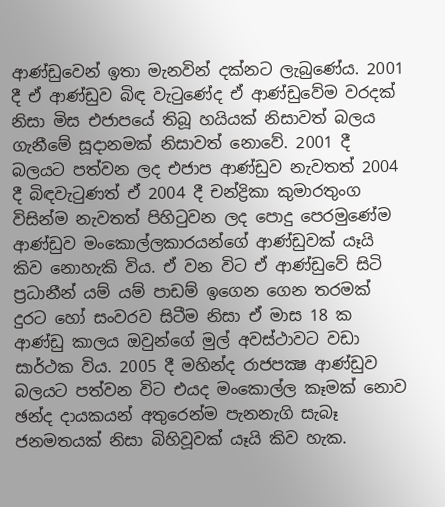ආණ්‌ඩුවෙන් ඉතා මැනවින් දක්‌නට ලැබුණේය. 2001 දී ඒ ආණ්‌ඩුව බිඳ වැටුණේද ඒ ආණ්‌ඩුවේම වරදක්‌ නිසා මිස එජාපයේ තිබූ හයියක්‌ නිසාවත් බලය ගැනීමේ සූදානමක්‌ නිසාවත් නොවේ. 2001 දී බලයට පත්වන ලද එජාප ආණ්‌ඩුව නැවතත් 2004 දී බිඳවැටුණත් ඒ 2004 දී චන්ද්‍රිකා කුමාරතුංග විසින්ම නැවතත් පිහිටුවන ලද පොදු පෙරමුණේම ආණ්‌ඩුව මංකොල්ලකාරයන්ගේ ආණ්‌ඩුවක්‌ යෑයි කිව නොහැකි විය. ඒ වන විට ඒ ආණ්‌ඩුවේ සිටි ප්‍රධානීන් යම් යම් පාඩම් ඉගෙන ගෙන තරමක්‌ දුරට හෝ සංවරව සිටීම නිසා ඒ මාස 18 ක ආණ්‌ඩු කාලය ඔවුන්ගේ මුල් අවස්‌ථාවට වඩා සාර්ථක විය. 2005 දී මහින්ද රාජපක්‍ෂ ආණ්‌ඩුව බලයට පත්වන විට එයද මංකොල්ල කෑමක්‌ නොව ඡන්ද දායකයන් අතුරෙන්ම පැනනැගි සැබෑ ජනමතයක්‌ නිසා බිහිවූවක්‌ යෑයි කිව හැක.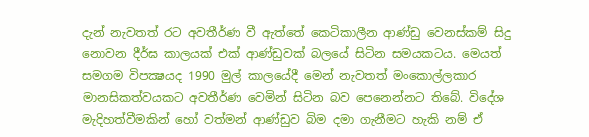දැන් නැවතත් රට අවතීර්ණ වී ඇත්තේ කෙටිකාලීන ආණ්‌ඩු වෙනස්‌කම් සිදු නොවන දීර්ඝ කාලයක්‌ එක්‌ ආණ්‌ඩුවක්‌ බලයේ සිටින සමයකටය. මෙයත් සමගම විපක්‍ෂයද 1990 මුල් කාලයේදී මෙන් නැවතත් මංකොල්ලකාර මානසිකත්වයකට අවතීර්ණ වෙමින් සිටින බව පෙනෙන්නට තිබේ. විදේශ මැදිහත්වීමකින් හෝ වත්මන් ආණ්‌ඩුව බිම දමා ගැනීමට හැකි නම් ඒ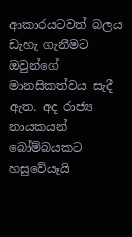ආකාරයටවත් බලය ඩැහැ ගැනීමට ඔවුන්ගේ මානසිකත්වය සැදී ඇත. අද රාජ්‍ය නායකයන් බෝම්බයකට හසුවේයෑයි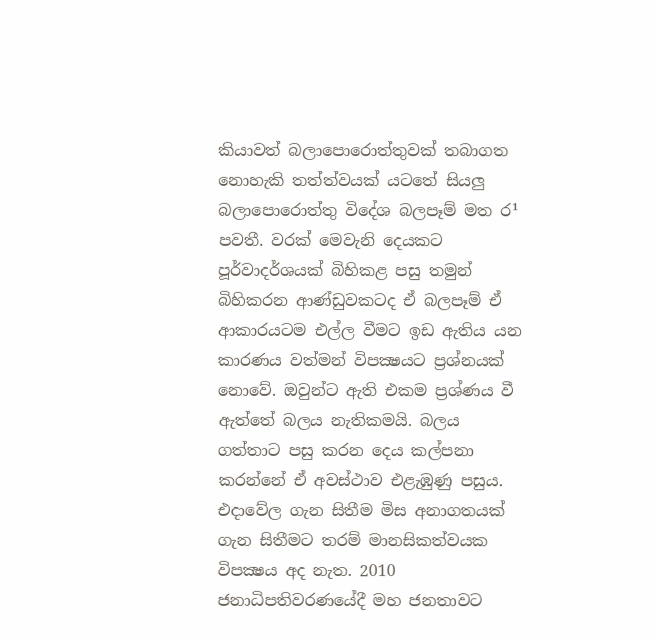කියාවත් බලාපොරොත්තුවක්‌ තබාගත නොහැකි තත්ත්වයක්‌ යටතේ සියලු බලාපොරොත්තු විදේශ බලපෑම් මත ර¹ පවතී. වරක්‌ මෙවැනි දෙයකට පූර්වාදර්ශයක්‌ බිහිකළ පසු තමුන් බිහිකරන ආණ්‌ඩුවකටද ඒ බලපෑම් ඒ ආකාරයටම එල්ල වීමට ඉඩ ඇතිය යන කාරණය වත්මන් විපක්‍ෂයට ප්‍රශ්නයක්‌ නොවේ. ඔවුන්ට ඇති එකම ප්‍රශ්ණය වී ඇත්තේ බලය නැතිකමයි. බලය ගත්තාට පසු කරන දෙය කල්පනා කරන්නේ ඒ අවස්‌ථාව එළැඹුණු පසුය. එදාවේල ගැන සිතීම මිස අනාගතයක්‌ ගැන සිතීමට තරම් මානසිකත්වයක විපක්‍ෂය අද නැත. 2010 ජනාධිපතිවරණයේදී මහ ජනතාවට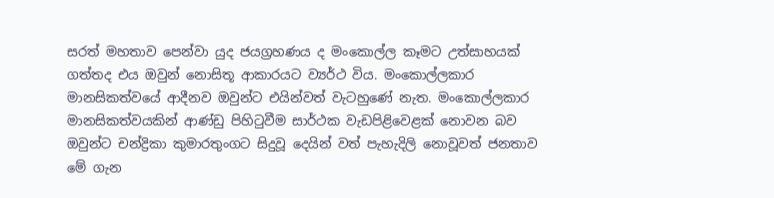සරත් මහතාව පෙන්වා යුද ජයග්‍රහණය ද මංකොල්ල කෑමට උත්සාහයක්‌ ගත්තද එය ඔවුන් නොසිතූ ආකාරයට ව්‍යර්ථ විය. මංකොල්ලකාර මානසිකත්වයේ ආදීනව ඔවුන්ට එයින්වත් වැටහුණේ නැත. මංකොල්ලකාර මානසිකත්වයකින් ආණ්‌ඩු පිහිටුවීම සාර්ථක වැඩපිළිවෙළක්‌ නොවන බව ඔවුන්ට චන්ද්‍රිකා කුමාරතුංගට සිදුවූ දෙයින් වත් පැහැදිලි නොවූවත් ජනතාව මේ ගැන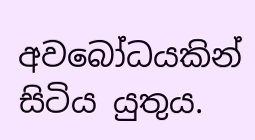අවබෝධයකින් සිටිය යුතුය.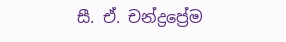සී. ඒ. චන්ද්‍රප්‍රේම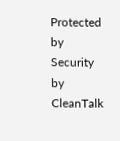Protected by Security by CleanTalk